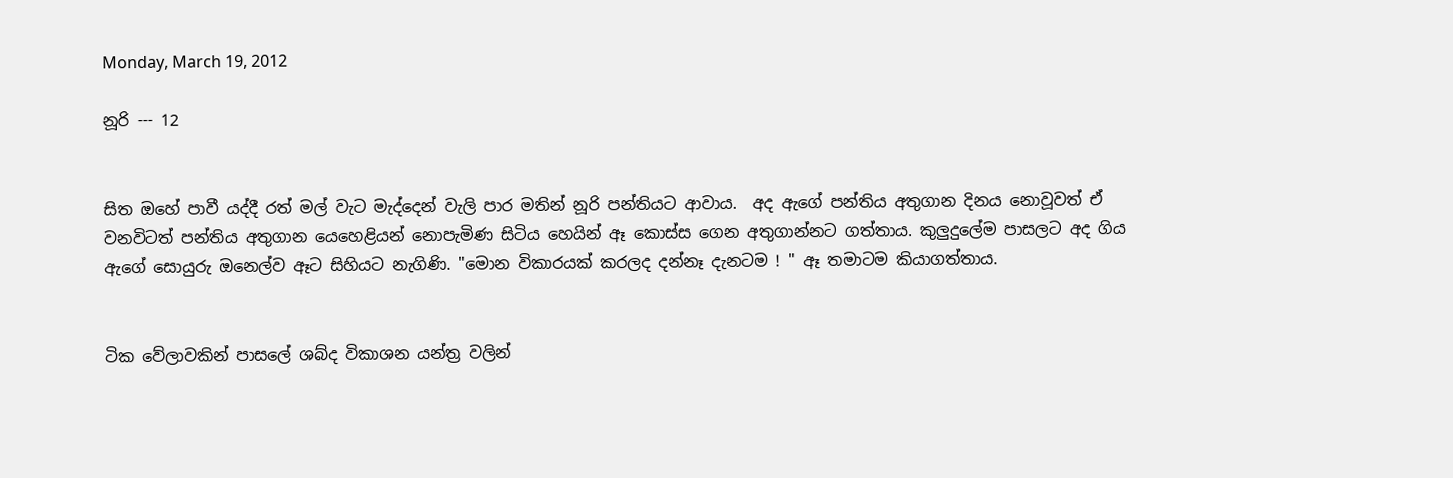Monday, March 19, 2012

නූරි --- 12


සිත ඔහේ පාවී යද්දී රත් මල් වැට මැද්දෙන් වැලි පාර මතින් නූරි පන්තියට ආවාය.  අද ඇගේ පන්තිය අතුගාන දිනය නොවූවත් ඒ වනවිටත් පන්තිය අතුගාන යෙහෙළියන් නොපැමිණ සිටිය හෙයින් ඈ කොස්ස ගෙන අතුගාන්නට ගත්තාය. කුලුදුලේම පාසලට අද ගිය ඇගේ සොයුරු ඔනෙල්ව ඈට සිහියට නැගිණි. "මොන විකාරයක් කරලද දන්නෑ දැනටම ! " ඈ තමාටම කියාගත්තාය.


ටික වේලාවකින් පාසලේ ශබ්ද විකාශන යන්ත්‍ර වලින්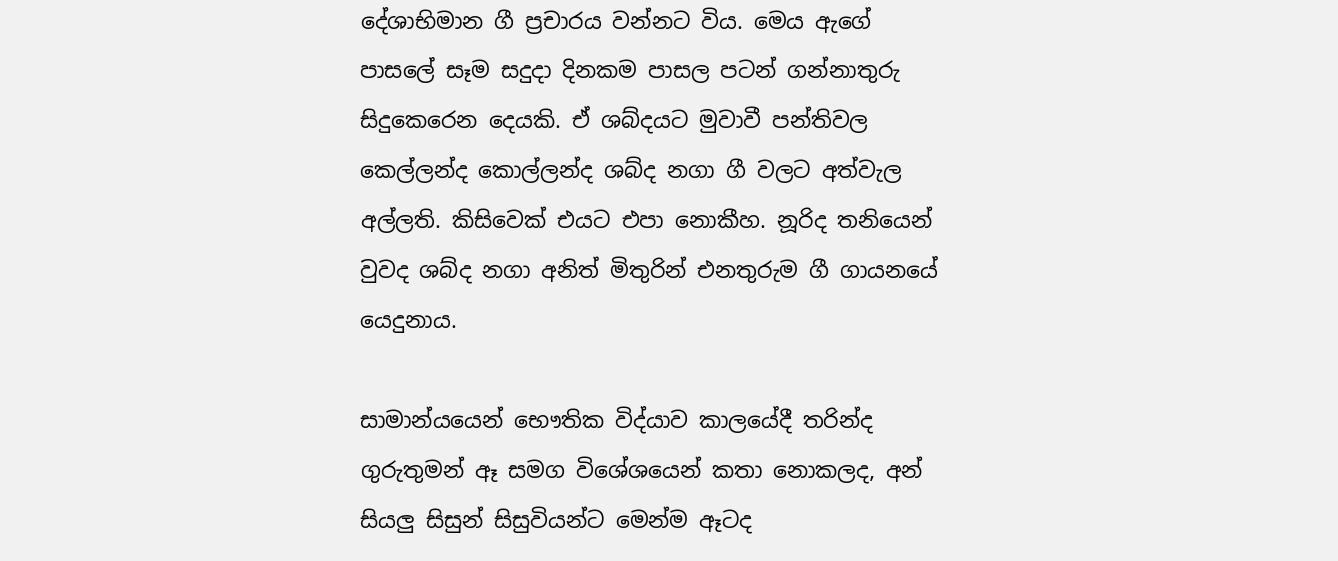දේශාභිමාන ගී ප්‍රචාරය වන්නට විය. මෙය ඇගේ පාසලේ සෑම සදුදා දිනකම පාසල පටන් ගන්නාතුරු සිදුකෙරෙන දෙයකි. ඒ ශබ්දයට මුවාවී පන්තිවල කෙල්ලන්ද කොල්ලන්ද ශබ්ද නගා ගී වලට අත්වැල අල්ලති. කිසිවෙක් එයට එපා නොකීහ. නූරිද තනියෙන් වුවද ශබ්ද නගා අනිත් මිතුරින් එනතුරුම ගී ගායනයේ යෙදුනාය.

සාමාන්යයෙන් භෞතික විද්යාව කාලයේදී තරින්ද ගුරුතුමන් ඈ සමග විශේශයෙන් කතා නොකලද, අන් සියලු සිසුන් සිසුවියන්ට මෙන්ම ඈටද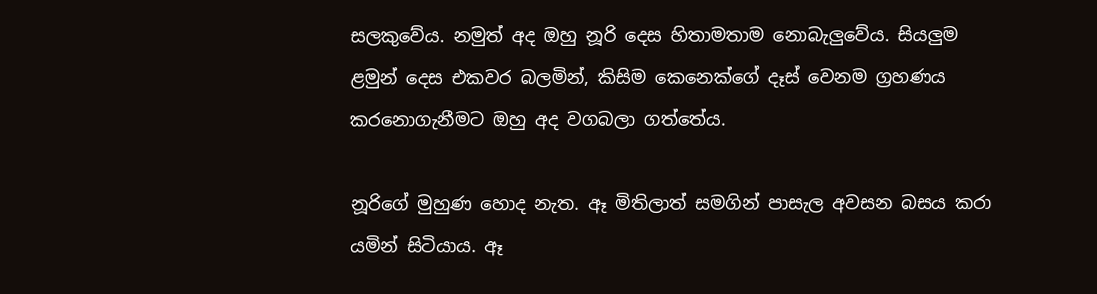සලකුවේය. නමුත් අද ඔහු නූරි දෙස හිතාමතාම නොබැලුවේය. සියලුම ළමුන් දෙස එකවර බලමින්, කිසිම කෙනෙක්ගේ දෑස් වෙනම ග්‍රහණය කරනොගැනීමට ඔහු අද වගබලා ගත්තේය.

නූරිගේ මුහුණ හොද නැත. ඈ මිතිලාත් සමගින් පාසැල අවසන බසය කරා යමින් සිටියාය. ඈ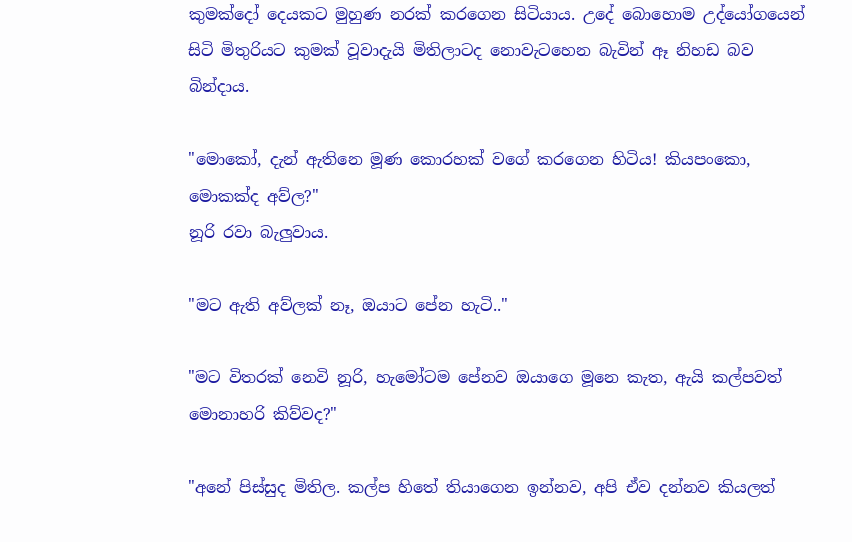කුමක්දෝ දෙයකට මුහුණ නරක් කරගෙන සිටියාය. උදේ බොහොම උද්යෝගයෙන් සිටි මිතුරියට කුමක් වූවාදැයි මිතිලාටද නොවැටහෙන බැවින් ඈ නිහඩ බව බින්දාය.

"මොකෝ, දැන් ඇතිනෙ මූණ කොරහක් වගේ කරගෙන හිටිය! කියපංකො, මොකක්ද අව්ල?"
නූරි රවා බැලුවාය.

"මට ඇති අව්ලක් නෑ, ඔයාට පේන හැටි.."

"මට විතරක් නෙවි නූරි, හැමෝටම පේනව ඔයාගෙ මූනෙ කැත, ඇයි කල්පවත් මොනාහරි කිව්වද?"

"අනේ පිස්සුද මිතිල. කල්ප හිතේ තියාගෙන ඉන්නව, අපි ඒව දන්නව කියලත්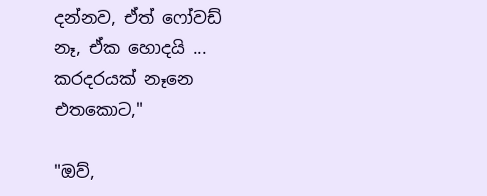දන්නව, ඒත් ෆෝවඩ් නෑ, ඒක හොදයි ... කරදරයක් නෑනෙ එතකොට,"

"ඔව්,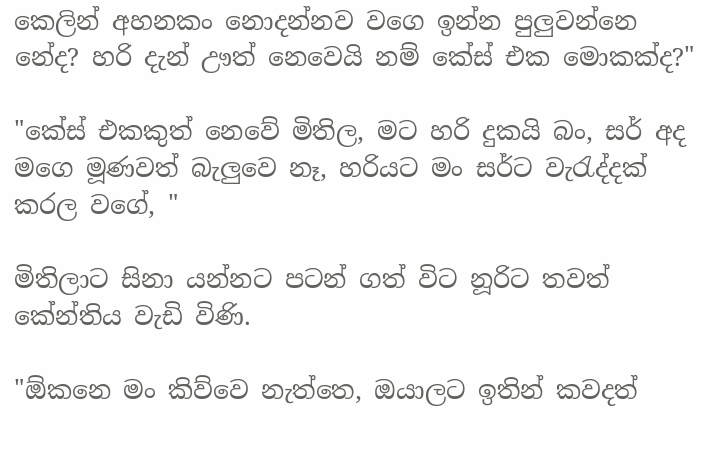කෙලින් අහනකං නොදන්නව වගෙ ඉන්න පුලුවන්නෙ නේද? හරි දැන් ඌත් නෙවෙයි නම් කේස් එක මොකක්ද?"

"කේස් එකකුත් නෙවේ මිතිල, මට හරි දුකයි බං, සර් අද මගෙ මූණවත් බැලුවෙ නෑ, හරියට මං සර්ට වැ‍රැද්දක් කරල වගේ, "

මිතිලාට සිනා යන්නට පටන් ගත් විට නූරිට තවත් කේන්තිය වැඩි විණි.

"ඕකනෙ මං කිව්වෙ නැත්තෙ, ඔයාලට ඉතින් කවදත්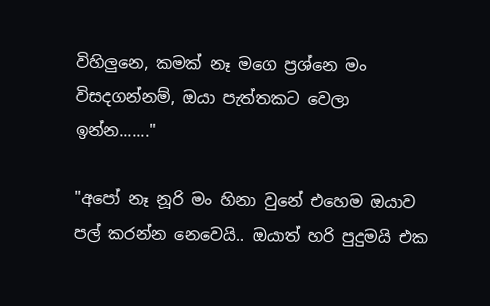විහිලුනෙ, කමක් නෑ මගෙ ප්‍රශ්නෙ මං විසදගන්නම්, ඔයා පැත්තකට වෙලා ඉන්න......."

"අපෝ නෑ නූරි මං හිනා වුනේ එහෙම ඔයාව පල් කරන්න නෙවෙයි.. ඔයාත් හරි පුදුමයි එක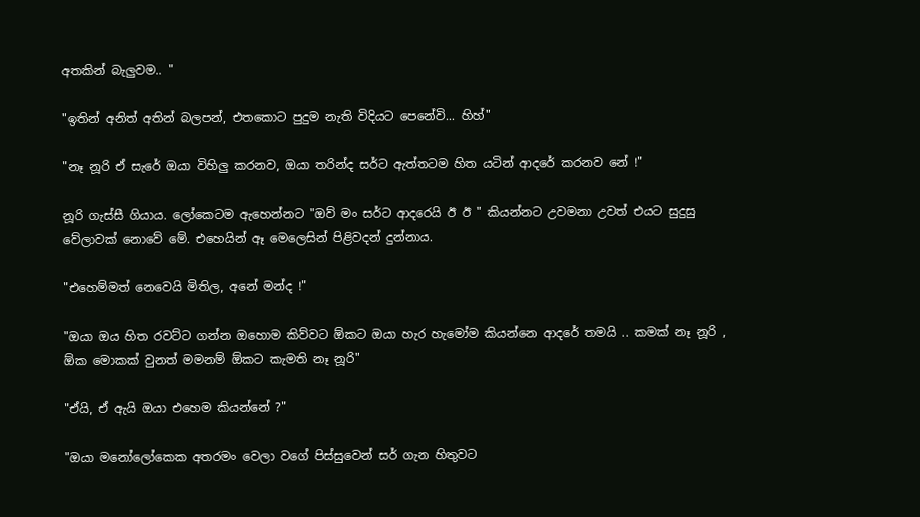අතකින් බැලුවම.. "

"ඉතින් අනිත් අතින් බලපන්, එතකොට පුදුම නැති විදියට පෙනේවි... හිහ්"

"නෑ නූරි ඒ සැරේ ඔයා විහිලු කරනව, ඔයා තරින්ද සර්ට ඇත්තටම හිත යටින් ආදරේ කරනව නේ !"

නූරි ගැස්සී ගියාය. ලෝකෙටම ඇහෙන්නට "ඔව් මං සර්ට ආදරෙයි ඊ ඊ " කියන්නට උවමනා උවත් එයට සුදුසු වේලාවක් නොවේ මේ. එහෙයින් ඈ මෙලෙසින් පිළිවදන් දුන්නාය.

"එහෙම්මත් නෙවෙයි මිතිල, අනේ මන්ද !"

"ඔයා ඔය හිත රවට්ට ගන්න ඔහොම කිව්වට ඕකට ඔයා හැර හැමෝම කියන්නෙ ආදරේ තමයි .. කමක් නෑ නූරි , ඕක මොකක් වුනත් මමනම් ඕකට කැමති නෑ නූරි"

"ඒයි, ඒ ඇයි ඔයා එහෙම කියන්නේ ?"

"ඔයා මනෝලෝකෙක අතරමං වෙලා වගේ පිස්සුවෙන් සර් ගැන හිතුවට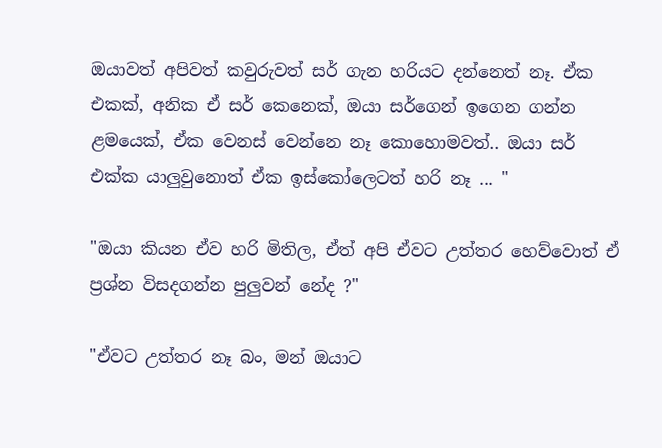ඔයාවත් අපිවත් කවුරුවත් සර් ගැන හරියට දන්නෙත් නෑ. ඒක එකක්, අනික ඒ සර් කෙනෙක්, ඔයා සර්ගෙන් ඉගෙන ගන්න ළමයෙක්, ඒක වෙනස් වෙන්නෙ නෑ කොහොමවත්.. ඔයා සර් එක්ක යාලුවුනොත් ඒක ඉස්කෝලෙටත් හරි නෑ ... "

"ඔයා කියන ඒව හරි මිතිල, ඒත් අපි ඒවට උත්තර හෙව්වොත් ඒ ප්‍රශ්න විසදගන්න පුලුවන් නේද ?"

"ඒවට උත්තර නෑ බං, මන් ඔයාට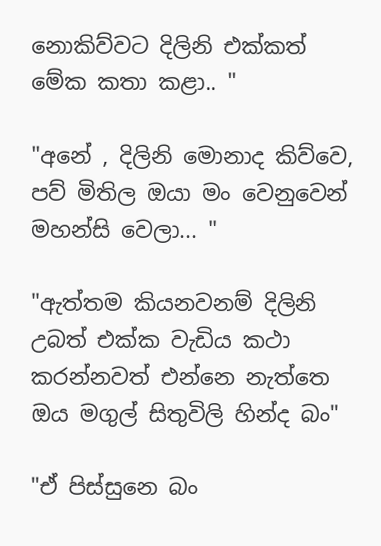නොකිව්වට දිලිනි එක්කත් මේක කතා කළා.. "

"අනේ , දිලිනි මොනාද කිව්වෙ, පව් මිතිල ඔයා මං වෙනුවෙන් මහන්සි වෙලා... "

"ඇත්තම කියනවනම් දිලිනි උබත් එක්ක වැඩිය කථා කරන්නවත් එන්නෙ නැත්තෙ ඔය මගුල් සිතුවිලි හින්ද බං"

"ඒ පිස්සුනෙ බං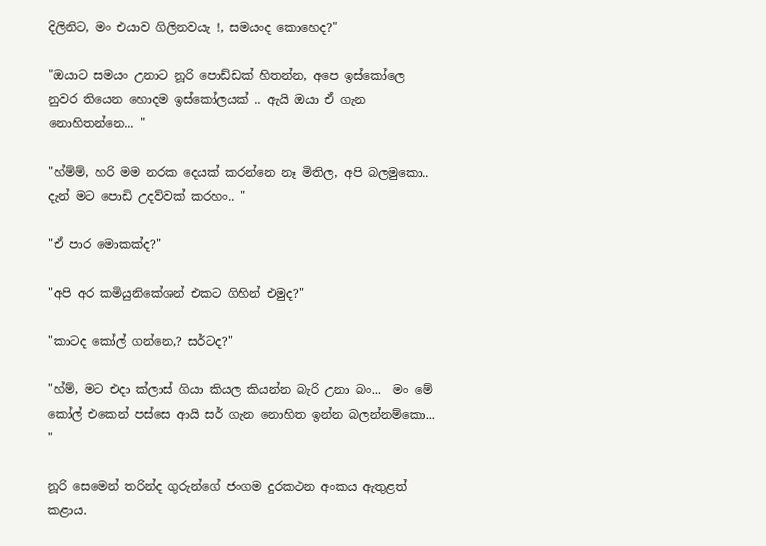දිලිනිට, මං එයාව ගිලිනවයැ !, සමයංද කොහෙද?"

"ඔයාට සමයං උනාට නූරි පොඩ්ඩක් හිතන්න, අපෙ ඉස්කෝලෙ නුවර තියෙන හොදම ඉස්කෝලයක් .. ඇයි ඔයා ඒ ගැන නොහිතන්නෙ... "

"හ්ම්ම්, හරි මම නරක දෙයක් කරන්නෙ නෑ මිතිල, අපි බලමුකො.. දැන් මට පොඩි උදව්වක් කරහං.. "

"ඒ පාර මොකක්ද?"

"අපි අර කමියුනිකේශන් එකට ගිහින් එමුද?"

"කාටද කෝල් ගන්නෙ,? සර්ටද?"

"හ්ම්, මට එදා ක්ලාස් ගියා කියල කියන්න බැරි උනා බං...  මං මේ කෝල් එකෙන් පස්සෙ ආයි සර් ගැන නොහිත ඉන්න බලන්නම්කො... "

නූරි සෙමෙන් තරින්ද ගුරුන්ගේ ජංගම දුරකථන අංකය ඇතුළත් කළාය.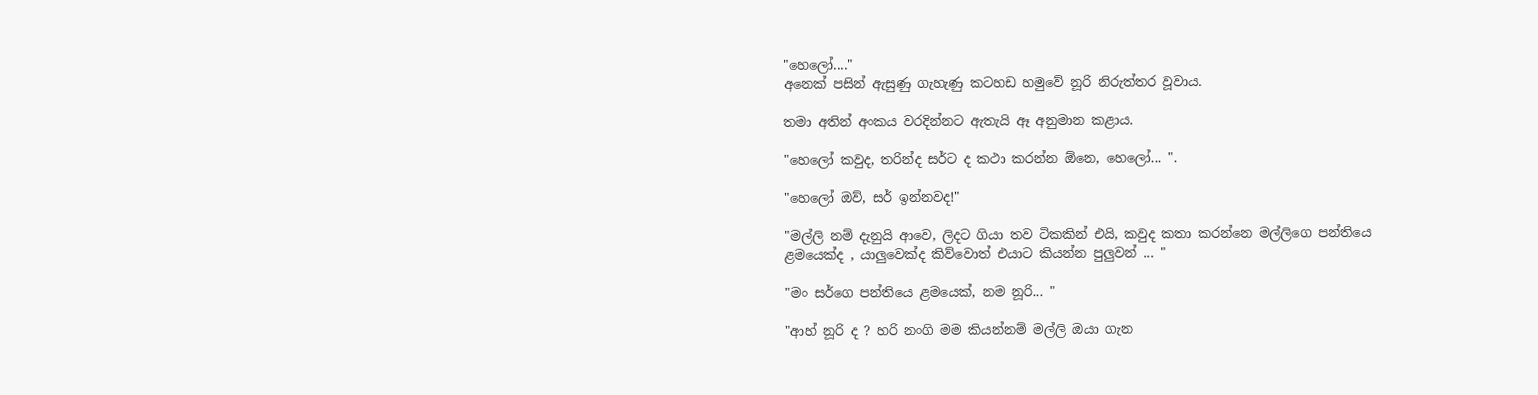"හෙලෝ...."
අනෙක් පසින් ඇසුණු ගැහැණු කටහඩ හමුවේ නූරි නිරුත්තර වූවාය.

තමා අතින් අංකය වරදින්නට ඇතැයි ඈ අනුමාන කළාය.

"හෙලෝ කවුද, තරින්ද සර්ට ද කථා කරන්න ඕනෙ, හෙලෝ... ".

"හෙලෝ ඔව්, සර් ඉන්නවද!"

"මල්ලි නම් දැනුයි ආවෙ, ලිදට ගියා තව ටිකකින් එයි, කවුද කතා කරන්නෙ මල්ලිගෙ පන්තියෙ ළමයෙක්ද , යාලුවෙක්ද කිව්වොත් එයාට කියන්න පුලුවන් ... "

"මං සර්ගෙ පන්තියෙ ළමයෙක්, නම නූරි... "

"ආහ් නූරි ද ? හරි නංගි මම කියන්නම් මල්ලි ඔයා ගැන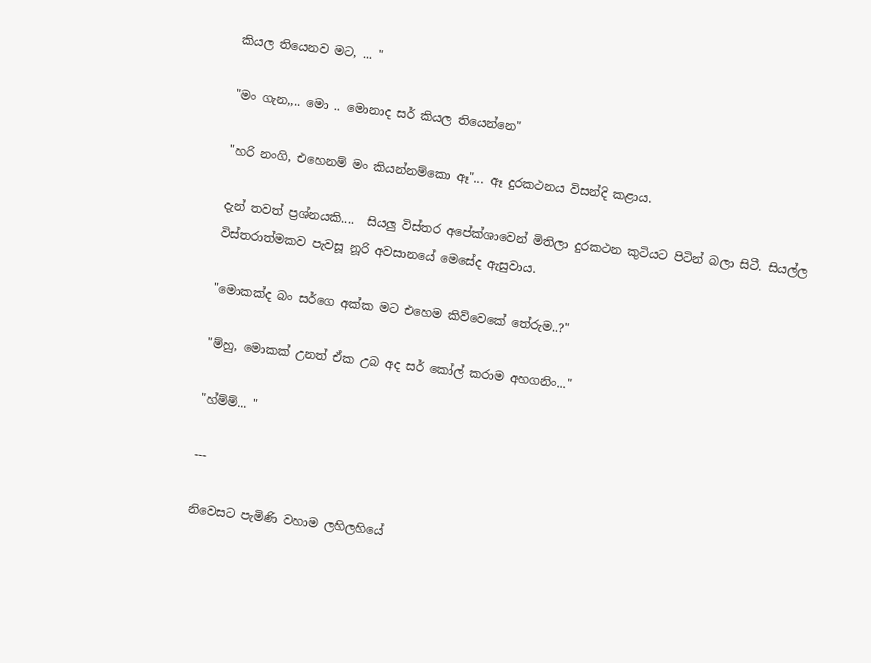කියල තියෙනව මට, ... "

"මං ගැන,,.. මො .. මොනාද සර් කියල තියෙන්නෙ"

"හරි නංගි, එහෙනම් මං කියන්නම්කො ඈ"... ඈ දුරකථනය විසන්දි කළාය.

දැන් තවත් ප්‍රශ්නයකි....  සියලු විස්තර අපේක්ශාවෙන් මිතිලා දුරකථන කුටියට පිටින් බලා සිටී. සියල්ල විස්තරාත්මකව පැවසූ නූරි අවසානයේ මෙසේද ඇසුවාය.

"මොකක්ද බං සර්ගෙ අක්ක මට එහෙම කිව්වෙකේ තේරුම..?"

"ම්හු, මොකක් උනත් ඒක උබ අද සර් කෝල් කරාම අහගනිං..."

"හ්ම්ම්... "

---

නිවෙසට පැමිණි වහාම ලහිලහියේ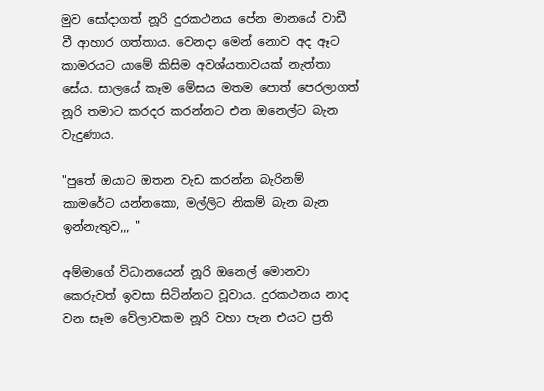මුව සෝදාගත් නූරි දුරකථනය පේන මානයේ වාඩී වී ආහාර ගත්තාය. වෙනදා මෙන් නොව අද ඈට කාමරයට යාමේ කිසිම අවශ්යතාවයක් නැත්තා සේය. සාලයේ කෑම මේසය මතම පොත් පෙරලාගත් නූරි තමාට කරදර කරන්නට එන ඔනෙල්ට බැන වැදුණාය.

"පුතේ ඔයාට ඔතන වැඩ කරන්න බැරිනම් කාමරේට යන්නකො, මල්ලිට නිකම් බැන බැන ඉන්නැතුව,,, "

අම්මාගේ විධානයෙන් නූරි ඔනෙල් මොනවා කෙරුවත් ඉවසා සිටින්නට වූවාය. දුරකථනය නාද වන සෑම වේලාවකම නූරි වහා පැන එයට ප්‍රති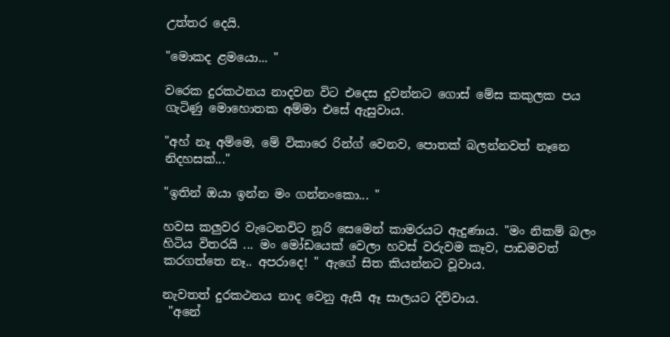උත්තර දෙයි.

"මොකද ළමයො... "

වරෙක දුරකථනය නාදවන විට එදෙස දුවන්නට ගොස් මේස කකුලක පය ගැටිණු මොහොතක අම්මා එසේ ඇසුවාය.

"අහ් නෑ අම්මෙ, මේ විකාරෙ රින්ග් වෙනව, පොතක් බලන්නවත් නෑනෙ නිදහසක්..."

"ඉතින් ඔයා ඉන්න මං ගන්නංකො... "

හවස කලුවර වැටෙනවිට නූරි සෙමෙන් කාමරයට ඇදුණාය. "මං නිකම් බලං හිටිය විතරයි ... මං මෝඩයෙක් වෙලා හවස් වරුවම කෑව, පාඩමවත් කරගත්තෙ නෑ.. අපරාදෙ! " ඇගේ සිත කියන්නට වූවාය.

නැවතත් දුරකථනය නාද වෙනු ඇසී ඈ සාලයට දිව්වාය.
 "අනේ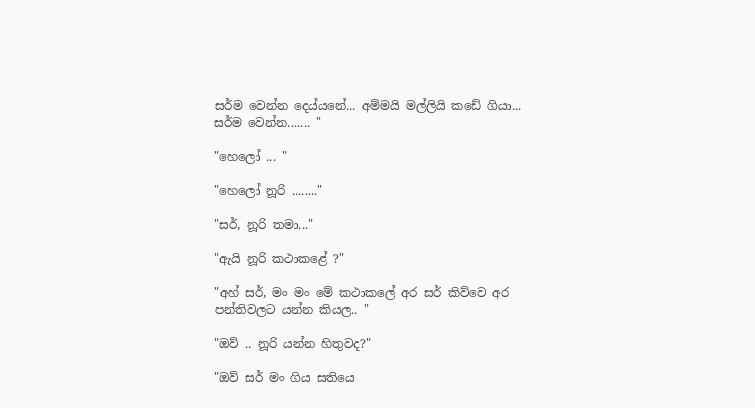සර්ම වෙන්න දෙය්යනේ... අම්මයි මල්ලියි කඩේ ගියා... සර්ම වෙන්න....... "

"හෙලෝ ... "

"හෙලෝ නූරි ........"

"සර්, නූරි තමා..."

"ඇයි නූරි කථාකළේ ?"

"අහ් සර්, මං මං මේ කථාකලේ අර සර් කිව්වෙ අර පන්තිවලට යන්න කියල.. "

"ඔව් .. නූරි යන්න හිතුවද?"

"ඔව් සර් මං ගිය සතියෙ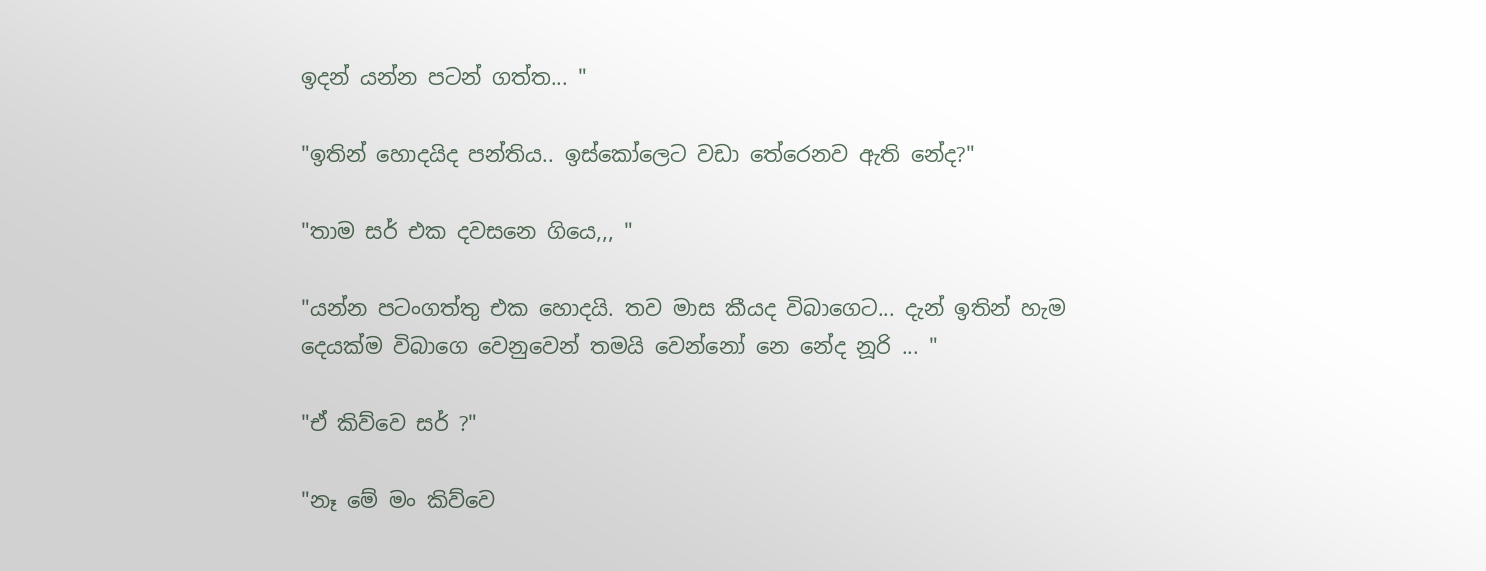ඉදන් යන්න පටන් ගත්ත... "

"ඉතින් හොදයිද පන්තිය.. ඉස්කෝලෙට වඩා තේරෙනව ඇති නේද?"

"තාම සර් එක දවසනෙ ගියෙ,,, "

"යන්න පටංගත්තු එක හොදයි. තව මාස කීයද විබාගෙට... දැන් ඉතින් හැම දෙයක්ම විබාගෙ වෙනුවෙන් තමයි වෙන්නෝ නෙ නේද නූරි ... "

"ඒ කිව්වෙ සර් ?"

"නෑ මේ මං කිව්වෙ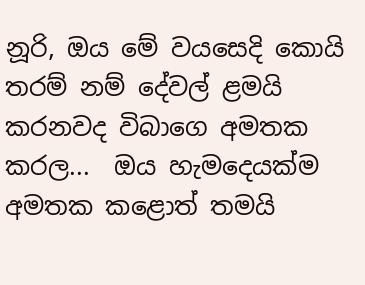නූරි, ඔය මේ වයසෙදි කොයි තරම් නම් දේවල් ළමයි කරනවද විබාගෙ අමතක කරල...  ඔය හැමදෙයක්ම අමතක කළොත් තමයි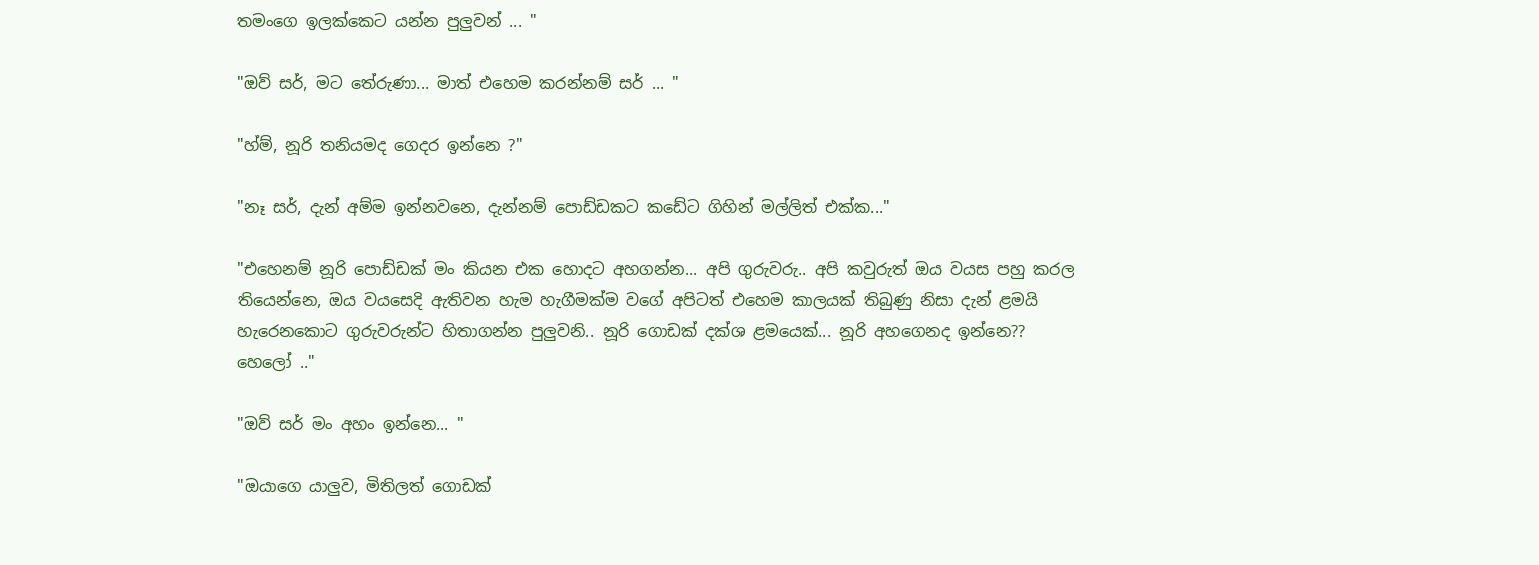තමංගෙ ඉලක්කෙට යන්න පුලුවන් ... "

"ඔව් සර්, මට තේරුණා... මාත් එහෙම කරන්නම් සර් ... "

"හ්ම්, නූරි තනියමද ගෙදර ඉන්නෙ ?"

"නෑ සර්, දැන් අම්ම ඉන්නවනෙ, දැන්නම් පොඩ්ඩකට කඩේට ගිහින් මල්ලිත් එක්ක..."

"එහෙනම් නූරි පොඩ්ඩක් මං කියන එක හොදට අහගන්න... අපි ගුරුවරු.. අපි කවුරුත් ඔය වයස පහු කරල තියෙන්නෙ, ඔය වයසෙදි ඇතිවන හැම හැගීමක්ම වගේ අපිටත් එහෙම කාලයක් තිබුණු නිසා දැන් ළමයි හැරෙනකොට ගුරුවරුන්ට හිතාගන්න පුලුවනි.. නූරි ගොඩක් දක්ශ ළමයෙක්... නූරි අහගෙනද ඉන්නෙ?? හෙලෝ .."

"ඔව් සර් මං අහං ඉන්නෙ... "

"ඔයාගෙ යාලුව, මිතිලත් ගොඩක්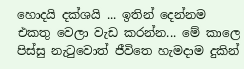හොදයි දක්ශයි ... ඉතින් දෙන්නම එකතු වෙලා වැඩ කරන්න... මේ කාලෙ පිස්සු නැ‍ටුවොත් ජීවිතෙ හැමදාම දුකින්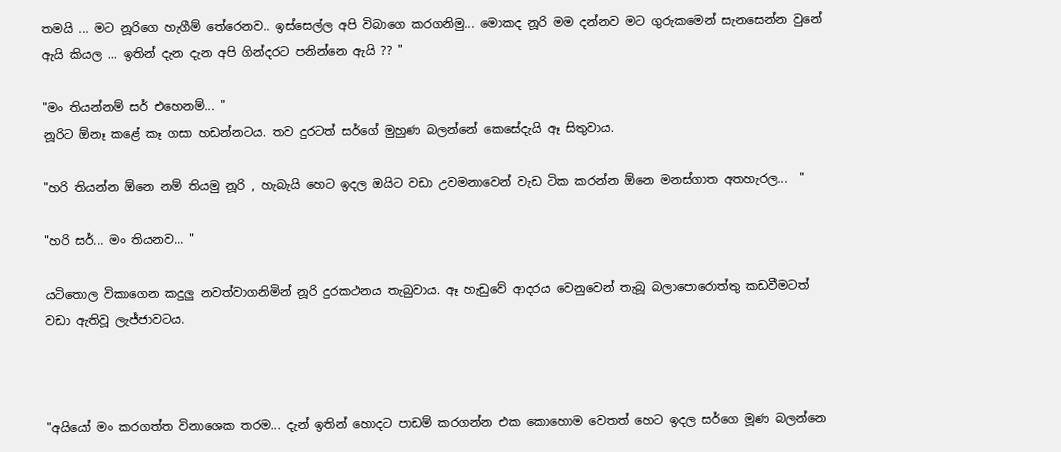තමයි ... මට නූරිගෙ හැගීම් තේරෙනව.. ඉස්සෙල්ල අපි විබාගෙ කරගනිමු... මොකද නූරි මම දන්නව මට ගුරුකමෙන් සැනසෙන්න වුනේ ඇයි කියල ... ඉතින් දැන දැන අපි ගින්දරට පනින්නෙ ඇයි ?? "

"මං තියන්නම් සර් එහෙනම්... "
නූරිට ඕනෑ කළේ කෑ ගසා හඩන්නටය. තව දුරටත් සර්ගේ මුහුණ බලන්නේ කෙසේදැයි ඈ සිතුවාය.

"හරි තියන්න ඕනෙ නම් තියමු නූරි , හැබැයි හෙට ඉදල ඔයිට වඩා උවමනාවෙන් වැඩ ටික කරන්න ඕනෙ මනස්ගාත අතහැරල...  "

"හරි සර්... මං තියනව... "

යටිතොල විකාගෙන කදුලු නවත්වාගනිමින් නූරි දුරකථනය තැබුවාය. ඈ හැඩුවේ ආදරය වෙනුවෙන් තැබූ බලාපොරොත්තු කඩවීමටත් වඩා ඇතිවූ ලැජ්ජාවටය.



"අයියෝ මං කරගත්ත විනාශෙක තරම... දැන් ඉතින් හොදට පාඩම් කරගන්න එක කොහොම වෙතත් හෙට ඉදල සර්ගෙ මූණ බලන්නෙ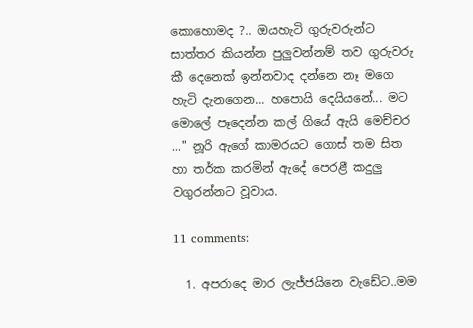කොහොමද ?.. ඔයහැටි ගුරුවරුන්ට සාත්තර කියන්න පුලුවන්නම් තව ගුරුවරු කී දෙනෙක් ඉන්නවාද දන්නෙ නෑ මගෙ හැටි දැනගෙන... හපොයි දෙයියනේ... මට මොලේ පෑදෙන්න කල් ගියේ ඇයි මෙච්චර ..." නූරි ඇගේ කාමරයට ගොස් තම සිත හා තර්ක කරමින් ඇදේ පෙරළී කදුලු වගුරන්නට වූවාය.

11 comments:

  1. අපරාදෙ මාර ලැජ්ජයිනෙ වැඩේට..මම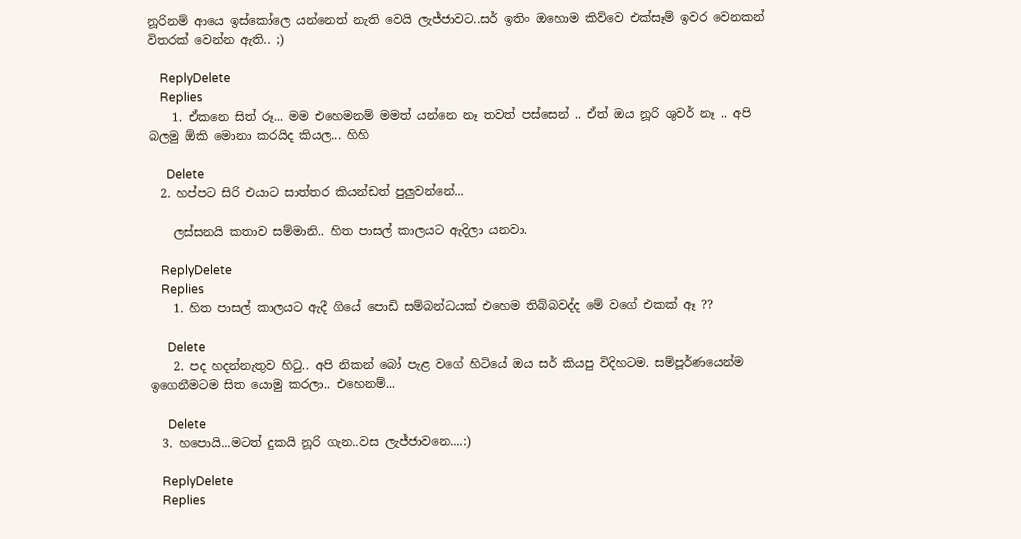නූරිනම් ආයෙ ඉස්කෝලෙ යන්නෙත් නැති වෙයි ලැජ්ජාවට..සර් ඉතිං ඔහොම කිව්වෙ එක්සෑම් ඉවර වෙනකන් විතරක් වෙන්න ඇති.. ;)

    ReplyDelete
    Replies
    1. ඒකනෙ සිත් රූ... මම එහෙමනම් මමත් යන්නෙ නෑ තවත් පස්සෙන් .. ඒත් ඔය නූරි ශුවර් නෑ .. අපි බලමු ඕකි මොනා කරයිද කියල... හිහි

      Delete
  2. හප්පට සිරි එයාට සාත්තර කියන්ඩත් පුලුවන්නේ...

    ලස්සනයි කතාව සම්මානි.. හිත පාසල් කාලයට ඇදිලා යනවා.

    ReplyDelete
    Replies
    1. හිත පාසල් කාලයට ඇදී ගියේ පොඩි සම්බන්ධයක් එහෙම තිබ්බවද්ද මේ වගේ එකක් ඈ ??

      Delete
    2. පද හදන්නැතුව හිටු.. අපි නිකන් බෝ පැළ වගේ හිටියේ ඔය සර් කියපු විදිහටම. සම්පූර්ණයෙන්ම ඉගෙනීමටම සිත යොමු කරලා.. එහෙනම්...

      Delete
  3. හපොයි...මටත් දුකයි නූරි ගැන..වස ලැජ්ජාවනෙ....:)

    ReplyDelete
    Replies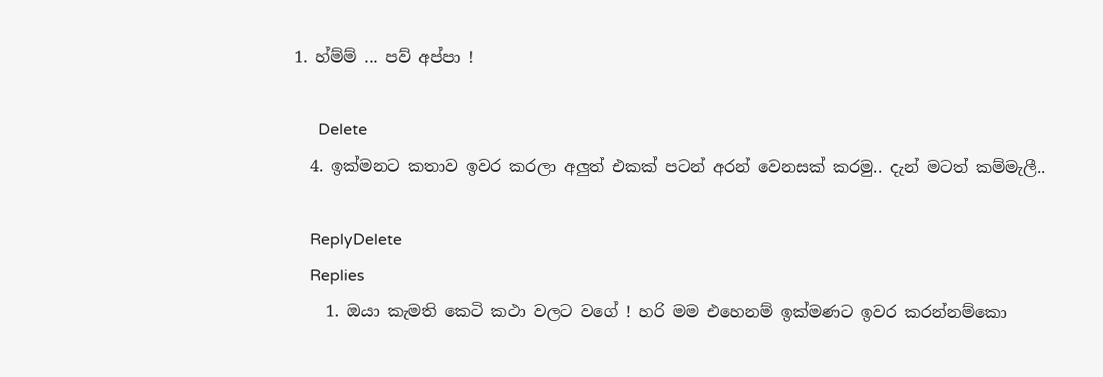1. හ්ම්ම් ... පව් අප්පා !

      Delete
  4. ඉක්මනට කතාව ඉවර කරලා අලුත් එකක් පටන් අරන් වෙනසක් කරමු.. දැන් මටත් කම්මැලී..

    ReplyDelete
    Replies
    1. ඔයා කැමති කෙටි කථා වලට වගේ ! හරි මම එහෙනම් ඉක්මණට ඉවර කරන්නම්කො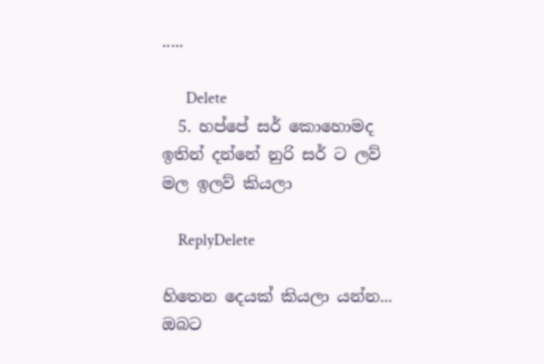.....

      Delete
  5. හප්පේ සර් කොහොමද ඉතින් දන්නේ නුරි සර් ට ලව් මල ඉලව් කියලා

    ReplyDelete

හිතෙන දෙයක් කියලා යන්න... ඔබට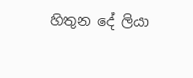හිතුන දේ ලියා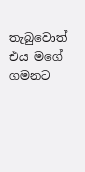තැබුවොත් එය මගේ ගමනට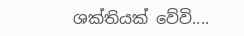ශක්තියක් වේවි....